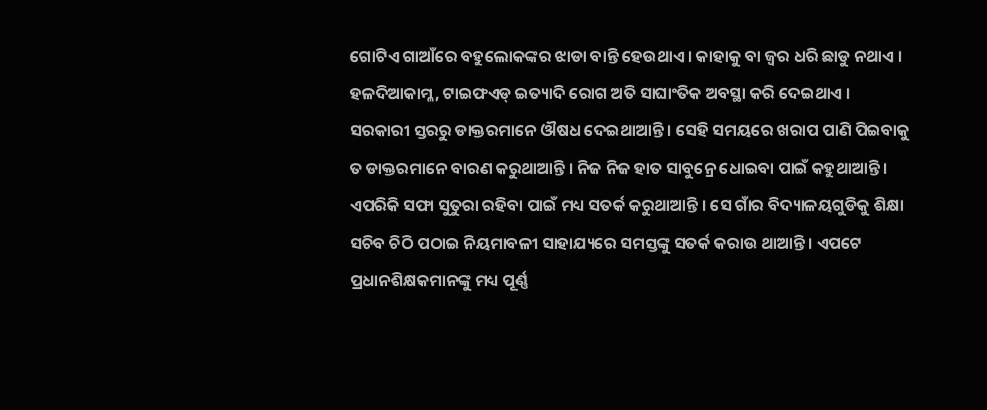ଗୋଟିଏ ଗାଆଁରେ ବହୁଲୋକଙ୍କର ଝାଡା ବାନ୍ତି ହେଉଥାଏ । କାହାକୁ ବା ଜ୍ୱର ଧରି ଛାଡୁ ନଥାଏ । ହଳଦିଆକାମ୍ଳ, ଟାଇଫଏଡ୍ ଇତ୍ୟାଦି ରୋଗ ଅତି ସାଘାଂତିକ ଅବସ୍ଥା କରି ଦେଇଥାଏ । ସରକାରୀ ସ୍ତରରୁ ଡାକ୍ତରମାନେ ଔଷଧ ଦେଇଥାଆନ୍ତି । ସେହି ସମୟରେ ଖରାପ ପାଣି ପିଇବାକୁ ତ ଡାକ୍ତରମାନେ ବାରଣ କରୁଥାଆନ୍ତି । ନିଜ ନିଜ ହାତ ସାବୁନ୍ରେ ଧୋଇବା ପାଇଁ କହୁଥାଆନ୍ତି । ଏପରିକି ସଫା ସୁତୁରା ରହିବା ପାଇଁ ମଧ୍ୟ ସତର୍କ କରୁଥାଆନ୍ତି । ସେ ଗାଁର ବିଦ୍ୟାଳୟଗୁଡିକୁ ଶିକ୍ଷା ସଚିବ ଚିଠି ପଠାଇ ନିୟମାବଳୀ ସାହାଯ୍ୟରେ ସମସ୍ତଙ୍କୁ ସତର୍କ କରାଉ ଥାଆନ୍ତି । ଏପଟେ ପ୍ରଧାନଶିକ୍ଷକମାନଙ୍କୁ ମଧ୍ୟ ପୂର୍ଣ୍ଣ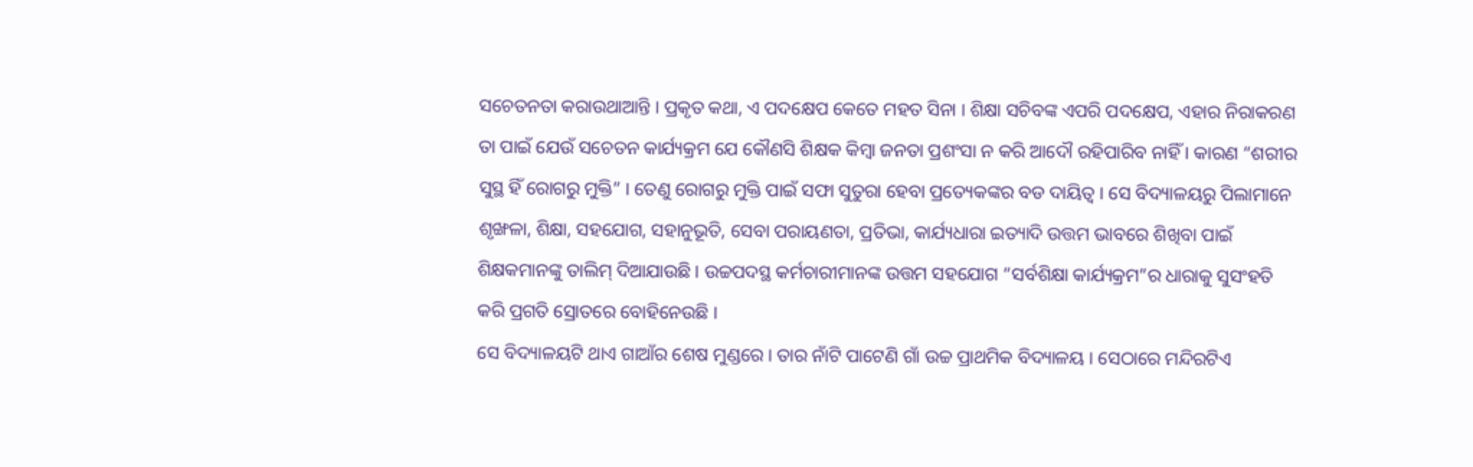ସଚେତନତା କରାଉଥାଆନ୍ତି । ପ୍ରକୃତ କଥା, ଏ ପଦକ୍ଷେପ କେତେ ମହତ ସିନା । ଶିକ୍ଷା ସଚିବଙ୍କ ଏପରି ପଦକ୍ଷେପ, ଏହାର ନିରାକରଣ ତା ପାଇଁ ଯେଉଁ ସଚେତନ କାର୍ଯ୍ୟକ୍ରମ ଯେ କୌଣସି ଶିକ୍ଷକ କିମ୍ବା ଜନତା ପ୍ରଶଂସା ନ କରି ଆଦୌ ରହିପାରିବ ନାହିଁ । କାରଣ “ଶରୀର ସୁସ୍ଥ ହିଁ ରୋଗରୁ ମୁକ୍ତି” । ତେଣୁ ରୋଗରୁ ମୁକ୍ତି ପାଇଁ ସଫା ସୁତୁରା ହେବା ପ୍ରତ୍ୟେକଙ୍କର ବଡ ଦାୟିତ୍ୱ । ସେ ବିଦ୍ୟାଳୟରୁ ପିଲାମାନେ ଶୃଙ୍ଖଳା, ଶିକ୍ଷା, ସହଯୋଗ, ସହାନୁଭୂତି, ସେବା ପରାୟଣତା, ପ୍ରତିଭା, କାର୍ଯ୍ୟଧାରା ଇତ୍ୟାଦି ଉତ୍ତମ ଭାବରେ ଶିଖିବା ପାଇଁ ଶିକ୍ଷକମାନଙ୍କୁ ତାଲିମ୍ ଦିଆଯାଉଛି । ଉଚ୍ଚପଦସ୍ଥ କର୍ମଚାରୀମାନଙ୍କ ଉତ୍ତମ ସହଯୋଗ “ସର୍ବଶିକ୍ଷା କାର୍ଯ୍ୟକ୍ରମ”ର ଧାରାକୁ ସୁସଂହତି କରି ପ୍ରଗତି ସ୍ରୋତରେ ବୋହିନେଉଛି ।
ସେ ବିଦ୍ୟାଳୟଟି ଥାଏ ଗାଆଁର ଶେଷ ମୁଣ୍ଡରେ । ତାର ନାଁଟି ପାଟେଣି ଗାଁ ଉଚ୍ଚ ପ୍ରାଥମିକ ବିଦ୍ୟାଳୟ । ସେଠାରେ ମନ୍ଦିରଟିଏ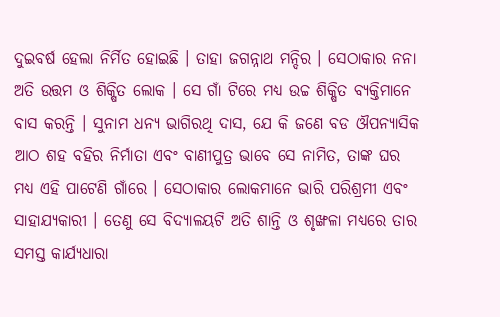ଦୁଇବର୍ଷ ହେଲା ନିର୍ମିତ ହୋଇଛି । ତାହା ଜଗନ୍ନାଥ ମନ୍ଦିର । ସେଠାକାର ନନା ଅତି ଉତ୍ତମ ଓ ଶିକ୍ଷିତ ଲୋକ । ସେ ଗାଁ ଟିରେ ମଧ୍ୟ ଉଚ୍ଚ ଶିକ୍ଷିତ ବ୍ୟକ୍ତିମାନେ ବାସ କରନ୍ତି । ସୁନାମ ଧନ୍ୟ ଭାଗିରଥି ଦାସ, ଯେ କି ଜଣେ ବଡ ଔପନ୍ୟାସିକ ଆଠ ଶହ ବହିର ନିର୍ମାତା ଏବଂ ବାଣୀପୁତ୍ର ଭାବେ ସେ ନାମିତ, ତାଙ୍କ ଘର ମଧ୍ୟ ଏହି ପାଟେଣି ଗାଁରେ । ସେଠାକାର ଲୋକମାନେ ଭାରି ପରିଶ୍ରମୀ ଏବଂ ସାହାଯ୍ୟକାରୀ । ତେଣୁ ସେ ବିଦ୍ୟାଳୟଟି ଅତି ଶାନ୍ତି ଓ ଶୃଙ୍ଖଳା ମଧ୍ୟରେ ତାର ସମସ୍ତ କାର୍ଯ୍ୟଧାରା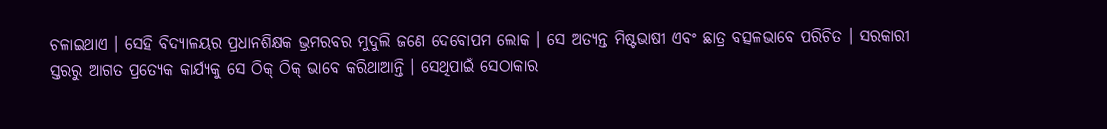ଚଳାଇଥାଏ । ସେହି ବିଦ୍ୟାଳୟର ପ୍ରଧାନଶିକ୍ଷକ ଭ୍ରମରବର ମୁଦୁଲି ଜଣେ ଦେବୋପମ ଲୋକ । ସେ ଅତ୍ୟନ୍ତ ମିଷ୍ଟଭାଷୀ ଏବଂ ଛାତ୍ର ବତ୍ସଳଭାବେ ପରିଚିତ । ସରକାରୀ ସ୍ତରରୁ ଆଗତ ପ୍ରତ୍ୟେକ କାର୍ଯ୍ୟକୁ ସେ ଠିକ୍ ଠିକ୍ ଭାବେ କରିଥାଆନ୍ତି । ସେଥିପାଇଁ ସେଠାକାର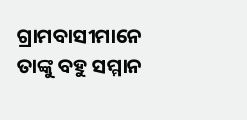ଗ୍ରାମବାସୀମାନେ ତାଙ୍କୁ ବହୁ ସମ୍ମାନ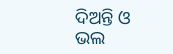ଦିଅନ୍ତି ଓ ଭଲ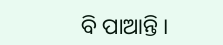ବି ପାଆନ୍ତି ।